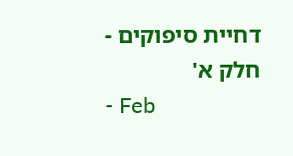דחיית סיפוקים - חלק א'
- Feb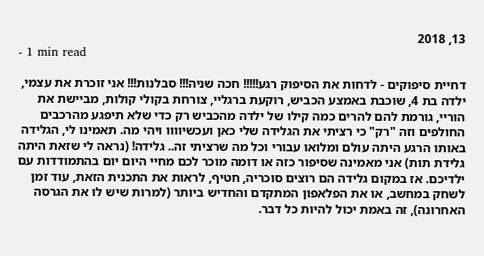13, 2018
- 1 min read

דחיית סיפוקים - לדחות את הסיפוק רגע!!!!! חכה שניה!!! סבלנות!!! אני זוכרת את עצמי, ילדה בת 4, שוכבת באמצע הכביש, רוקעת ברגליי, צורחת בקולי קולות, מביישת את הוריי, גורמת להם להרים כמה קילו של ילדה מהכביש רק כדי שלא תיפגע מהרכבים החולפים וזה "רק" כי רציתי את הגלידה שלי כאן ועכשיוווו ויהי מה. תאמינו לי, הגלידה באותו הרגע היתה עולם ומלואו עבורי וכל מה שרציתי זה.. גלידה! (נראה לי שזאת היתה גלידת תות) אני מאמינה שסיפור כזה או דומה מוכר לכם מחיי היום יום בהתמודדות עם ילדיכם. אז במקום גלידה הם רוצים סוכריה, חטיף, לראות את התכנית הזאת, עוד זמן לשחק במחשב, או את הפלאפון המתקדם והחדיש ביותר (למרות שיש לו את הגרסה האחרונה), זה באמת יכול להיות כל דבר.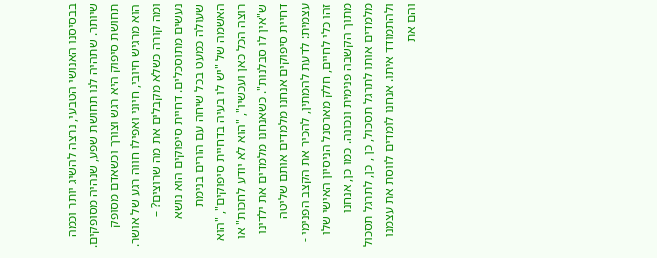בבסיסנו האנושי הטבעי, נרצה להשיג יותר וכמה שיותר. שתהיה לנו תחושת שפע, שנהיה מסופקים. תחושת סיפוק היא רגש וצורך וכשאדם מסופק הוא מרגיש חיובי, חיוני ואפילו חווה רגע של אושר. ומה קורה כשלא מקבלים את מה שרוצים? – נעשים מתוסכלים. דחיית סיפוקים הוא נושא שעולה כמעט בכל שיחה עם הורים בנימת האשמה של "יש לו בעיה בדחיית סיפוקים", "הוא רוצה הכל כאן ועכשיו", "הוא לא יודע לחכות" או ש"אין לו סבלנות". כשאנחנו מלמדים את ילדינו דחיית סיפוקים אנחנו מלמדים אותם שליטה עצמית: לדעת להמתין, להכיר את הקצב הפנימי - זהו כלי לחיים, חלק מארסנל הניסיון האישי שלו מתוך הקשבה פנימית ונכונה. כמו כן, אנחנו מלמדים אותו לתרגל תסכול, כן , כן, לתרגל תסכול ולהתמודד איתו. אנחנו לומדים לווסת את עצמנו והם את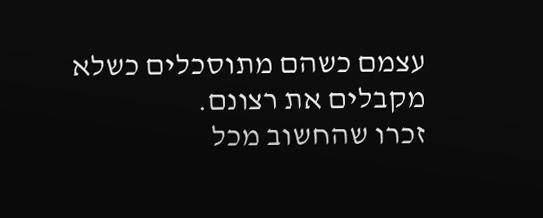עצמם כשהם מתוסכלים כשלא מקבלים את רצונם.
זכרו שהחשוב מכל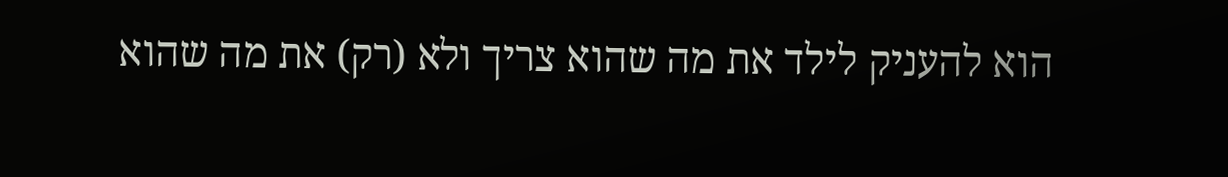הוא להעניק לילד את מה שהוא צריך ולא (רק) את מה שהוא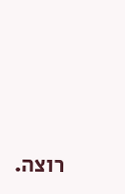רוצה.